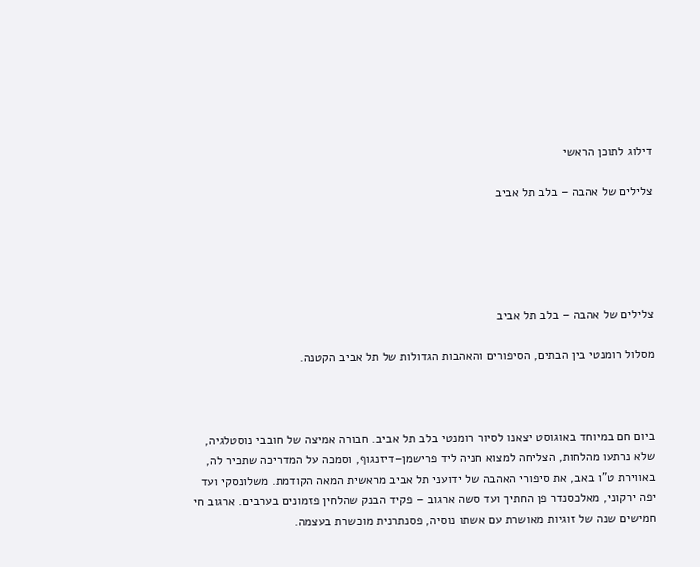דילוג לתוכן הראשי

צלילים של אהבה – בלב תל אביב





צלילים של אהבה – בלב תל אביב

מסלול רומנטי בין הבתים, הסיפורים והאהבות הגדולות של תל אביב הקטנה.



ביום חם במיוחד באוגוסט יצאנו לסיור רומנטי בלב תל אביב. חבורה אמיצה של חובבי נוסטלגיה, שלא נרתעו מהלחות, הצליחה למצוא חניה ליד פרישמן–דיזנגוף, וסמכה על המדריכה שתכיר לה, באווירת ט"ו באב, את סיפורי האהבה של ידועני תל אביב מראשית המאה הקודמת. משלונסקי ועד יפה ירקוני, מאלכסנדר פן החתיך ועד סשה ארגוב – פקיד הבנק שהלחין פזמונים בערבים. ארגוב חי חמישים שנה של זוגיות מאושרת עם אשתו נוסיה, פסנתרנית מוכשרת בעצמה.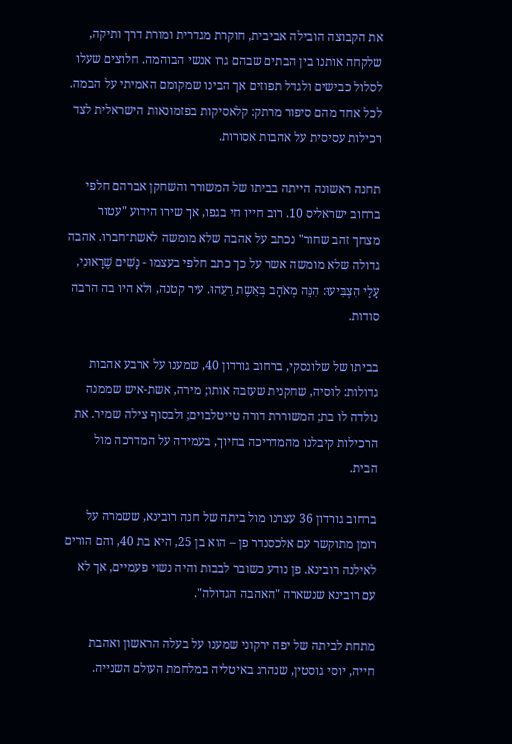את הקבוצה הובילה אביבית, חוקרת מגדרית ומורת דרך ותיקה, שלקחה אותנו בין הבתים שבהם גרו אנשי הבוהמה. חלוצים שעלו לסלול כבישים ולגדל תפוזים אך הבינו שמקומם האמיתי על הבמה. לכל אחד מהם סיפור מרתק: קלאסיקות בפזמונאות הישראלית לצד רכילות עסיסית על אהבות אסורות.

תחנה ראשונה הייתה בביתו של המשורר והשחקן אברהם חלפי ברחוב ישראליס 10. רוב חייו חי בגפו, אך שירו הידוע "עטור מצחך זהב שחור" נכתב על אהבה שלא מומשה לאשת־חברו. אהבה גדולה שלא מומשה אשר על כך כתב חלפי בעצמו - נָשִׁים שֶׁרָאוּנִי, עָלַי הִצְבִּיעוּ: הִנֵּה מְאֹהָב בְּאֵשֶת רֵעֵהוּ. עיר קטנה, ולא היו בה הרבה סודות.

בביתו של שלונסקי, ברחוב גורדון 40, שמענו על ארבע אהבות גדולות: לוסיה, שחקנית שעזבה אותו; מירה, אשת-איש שממנה נולדה לו בת; המשוררת דורה טייטלבוים; ולבסוף צילה שמיר. את הרכילות קיבלנו מהמדריכה בחיוך, בעמידה על המדרכה מול הבית.

ברחוב גורדון 36 עצרנו מול ביתה של חנה רובינא, ששמרה על רומן מתוקשר עם אלכסנדר פן – הוא בן 25, היא בת 40, והם הורים לאילנה רובינא. פן נודע כשובר לבבות והיה נשוי פעמיים, אך לא עם רובינא שנשארה "האהבה הגדולה".

מתחת לביתה של יפה ירקוני שמענו על בעלה הראשון ואהבת חייה, יוסי גוסטין, שנהרג באיטליה במלחמת העולם השנייה.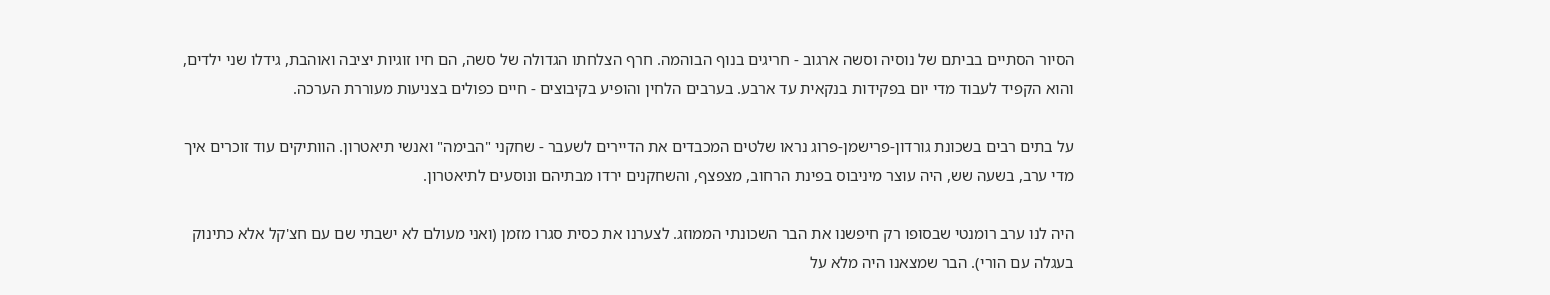הסיור הסתיים בביתם של נוסיה וסשה ארגוב - חריגים בנוף הבוהמה. חרף הצלחתו הגדולה של סשה, הם חיו זוגיות יציבה ואוהבת, גידלו שני ילדים, והוא הקפיד לעבוד מדי יום בפקידות בנקאית עד ארבע. בערבים הלחין והופיע בקיבוצים - חיים כפולים בצניעות מעוררת הערכה.

על בתים רבים בשכונת גורדון-פרישמן-פרוג נראו שלטים המכבדים את הדיירים לשעבר - שחקני "הבימה" ואנשי תיאטרון. הוותיקים עוד זוכרים איך מדי ערב, בשעה שש, היה עוצר מיניבוס בפינת הרחוב, מצפצף, והשחקנים ירדו מבתיהם ונוסעים לתיאטרון.

היה לנו ערב רומנטי שבסופו רק חיפשנו את הבר השכונתי הממוזג. לצערנו את כסית סגרו מזמן (ואני מעולם לא ישבתי שם עם חצ'קל אלא כתינוק בעגלה עם הורי). הבר שמצאנו היה מלא על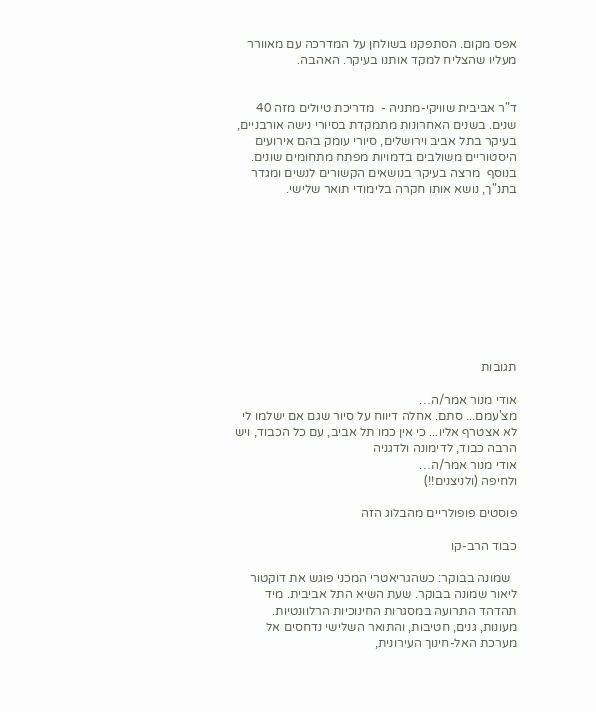אפס מקום. הסתפקנו בשולחן על המדרכה עם מאוורר מעליו שהצליח למקד אותנו בעיקר. האהבה.


ד"ר אביבית שוויקי-מתניה -  מדריכת טיולים מזה 40 שנים. בשנים האחרונות מתמקדת בסיורי נישה אורבניים, בעיקר בתל אביב וירושלים, סיורי עומק בהם אירועים היסטוריים משולבים בדמויות מפתח מתחומים שונים. בנוסף  מרצה בעיקר בנושאים הקשורים לנשים ומגדר בתנ"ך, נושא אותו חקרה בלימודי תואר שלישי.










תגובות

אודי מנור אמר/ה…
מצ'עמם... סתם. אחלה דיווח על סיור שגם אם ישלמו לי לא אצטרף אליו... כי אין כמו תל אביב, עם כל הכבוד, ויש הרבה כבוד, לדימונה ולדגניה
אודי מנור אמר/ה…
ולחיפה (ולניצנים!!)

פוסטים פופולריים מהבלוג הזה

כבוד הרב-קו

  שמונה בבוקר: כשהגריאטרי המכני פוגש את דוקטור ליאור שמונה בבוקר. שעת השיא התל אביבית. מיד תהדהד התרועה במסגרות החינוכיות הרלוונטיות. מעונות, גנים, חטיבות, והתואר השלישי נדחסים אל מערכת האל-חינוך העירונית,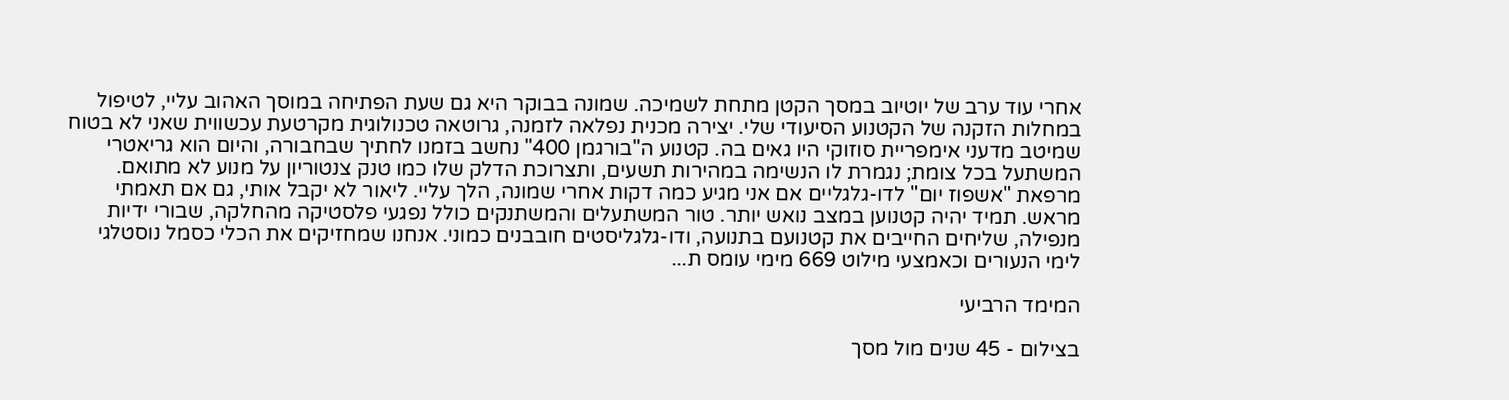אחרי עוד ערב של יוטיוב במסך הקטן מתחת לשמיכה. שמונה בבוקר היא גם שעת הפתיחה במוסך האהוב עליי, לטיפול במחלות הזקנה של הקטנוע הסיעודי שלי. יצירה מכנית נפלאה לזמנה, גרוטאה טכנולוגית מקרטעת עכשווית שאני לא בטוח שמיטב מדעני אימפריית סוזוקי היו גאים בה. קטנוע ה"בורגמן 400" נחשב בזמנו לחתיך שבחבורה, והיום הוא גריאטרי המשתעל בכל צומת; נגמרת לו הנשימה במהירות תשעים, ותצרוכת הדלק שלו כמו טנק צנטוריון על מנוע לא מתואם. מרפאת "אשפוז יום" לדו-גלגליים אם אני מגיע כמה דקות אחרי שמונה, הלך עליי. ליאור לא יקבל אותי, גם אם תאמתי מראש. תמיד יהיה קטנוען במצב נואש יותר. טור המשתעלים והמשתנקים כולל נפגעי פלסטיקה מהחלקה, שבורי ידיות מנפילה, שליחים החייבים את קטנועם בתנועה, ודו-גלגליסטים חובבנים כמוני. אנחנו שמחזיקים את הכלי כסמל נוסטלגי לימי הנעורים וכאמצעי מילוט 669 מימי עומס ת...

המימד הרביעי

בצילום - 45 שנים מול מסך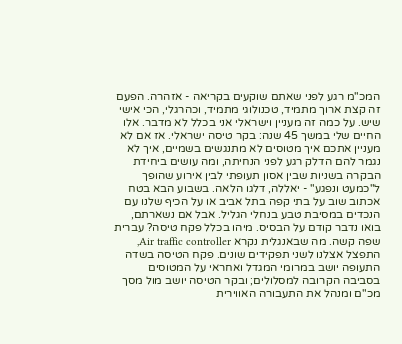המכ"מ רגע לפני שאתם שוקעים בקריאה - אזהרה. הפעם זה קצת ארוך מתמיד, טכנולוגי מתמיד, וכהרגלי, הכי אישי שיש. על כמה זה מעניין וישראלי אני בכלל לא מדבר. אלו החיים שלי במשך 45 שנה: בקר טיסה ישראלי. אז אם לא מעניין אתכם איך מטוסים לא מתנגשים בשמיים, איך לא נגמר להם הדלק רגע לפני הנחיתה, ומה עושים ביחידת הבקרה בשניות שבין אסון תעופתי לבין אירוע שהופך ל"כמעט ונפגע" - יאללה, דלגו הלאה. בשבוע הבא בטח אכתוב שוב על בתי קפה בתל אביב או על הכיף שלנו עם הנכדים במסיבת טבע בנחלי הגליל. אבל אם נשארתם, בואו נדבר קודם על הבסיס. מיהו בכלל פקח טיסה? עברית שפה קשה. מה שבאנגלית נקרא Air traffic controller, התפצל אצלנו לשני תפקידים שונים. פקח הטיסה בשדה התעופה יושב במרומי המגדל ואחראי על המטוסים בסביבה הקרובה למסלולים; ובקר הטיסה יושב מול מסך מכ"ם ומנהל את התעבורה האווירית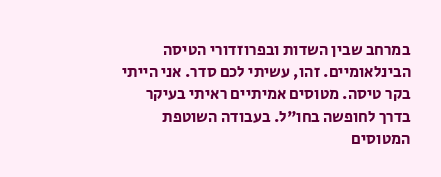במרחב שבין השדות ובפרוזדורי הטיסה הבינלאומיים. זהו, עשיתי לכם סדר. אני הייתי בקר טיסה. מטוסים אמיתיים ראיתי בעיקר בדרך לחופשה בחו"ל. בעבודה השוטפת המטוסים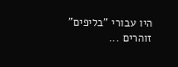היו עבורי "בליפים" זוהרים ...